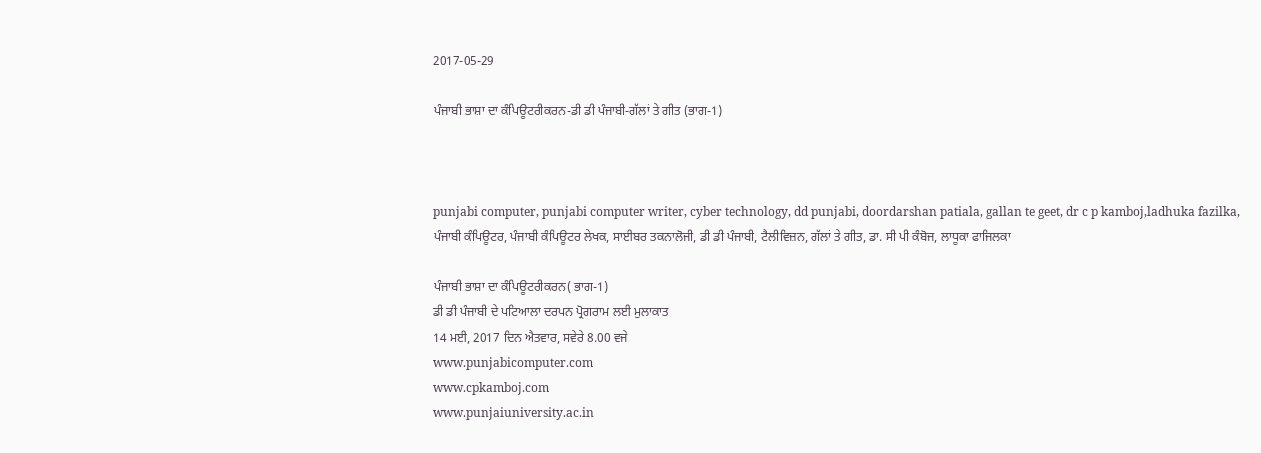2017-05-29

ਪੰਜਾਬੀ ਭਾਸ਼ਾ ਦਾ ਕੰਪਿਊਟਰੀਕਰਨ-ਡੀ ਡੀ ਪੰਜਾਬੀ-ਗੱਲਾਂ ਤੇ ਗੀਤ (ਭਾਗ-1)



punjabi computer, punjabi computer writer, cyber technology, dd punjabi, doordarshan patiala, gallan te geet, dr c p kamboj,ladhuka fazilka,
ਪੰਜਾਬੀ ਕੰਪਿਊਟਰ, ਪੰਜਾਬੀ ਕੰਪਿਊਟਰ ਲੇਖਕ, ਸਾਈਬਰ ਤਕਨਾਲੋਜੀ, ਡੀ ਡੀ ਪੰਜਾਬੀ, ਟੈਲੀਵਿਜ਼ਨ, ਗੱਲਾਂ ਤੇ ਗੀਤ, ਡਾ. ਸੀ ਪੀ ਕੰਬੋਜ, ਲਾਧੂਕਾ ਫਾਜਿਲਕਾ

ਪੰਜਾਬੀ ਭਾਸ਼ਾ ਦਾ ਕੰਪਿਊਟਰੀਕਰਨ( ਭਾਗ-1)
ਡੀ ਡੀ ਪੰਜਾਬੀ ਦੇ ਪਟਿਆਲਾ ਦਰਪਨ ਪ੍ਰੋਗਰਾਮ ਲਈ ਮੁਲਾਕਾਤ
14 ਮਈ, 2017 ਦਿਨ ਐਤਵਾਰ, ਸਵੇਰੇ 8.00 ਵਜੇ
www.punjabicomputer.com
www.cpkamboj.com
www.punjaiuniversity.ac.in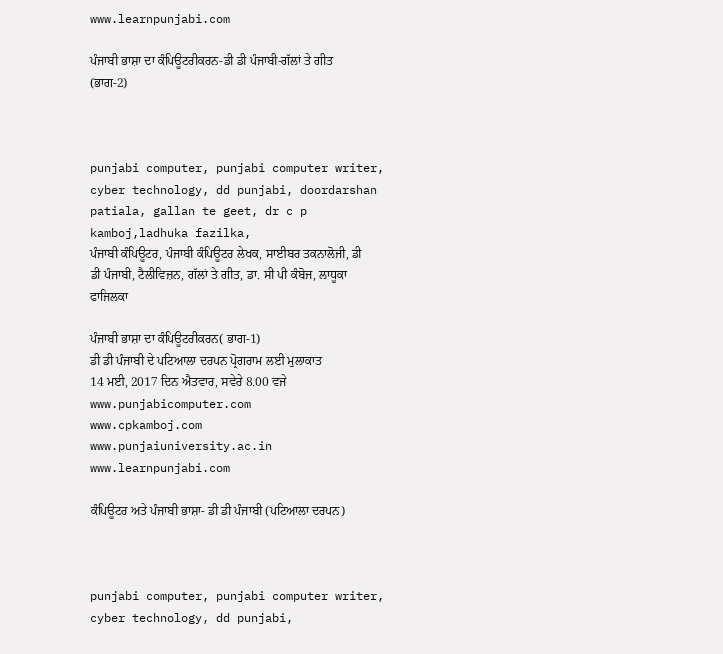www.learnpunjabi.com

ਪੰਜਾਬੀ ਭਾਸ਼ਾ ਦਾ ਕੰਪਿਊਟਰੀਕਰਨ-ਡੀ ਡੀ ਪੰਜਾਬੀ-ਗੱਲਾਂ ਤੇ ਗੀਤ (ਭਾਗ-2)



punjabi computer, punjabi computer writer, cyber technology, dd punjabi, doordarshan patiala, gallan te geet, dr c p kamboj,ladhuka fazilka,
ਪੰਜਾਬੀ ਕੰਪਿਊਟਰ, ਪੰਜਾਬੀ ਕੰਪਿਊਟਰ ਲੇਖਕ, ਸਾਈਬਰ ਤਕਨਾਲੋਜੀ, ਡੀ ਡੀ ਪੰਜਾਬੀ, ਟੈਲੀਵਿਜ਼ਨ, ਗੱਲਾਂ ਤੇ ਗੀਤ, ਡਾ. ਸੀ ਪੀ ਕੰਬੋਜ, ਲਾਧੂਕਾ ਫਾਜਿਲਕਾ

ਪੰਜਾਬੀ ਭਾਸ਼ਾ ਦਾ ਕੰਪਿਊਟਰੀਕਰਨ( ਭਾਗ-1)
ਡੀ ਡੀ ਪੰਜਾਬੀ ਦੇ ਪਟਿਆਲਾ ਦਰਪਨ ਪ੍ਰੋਗਰਾਮ ਲਈ ਮੁਲਾਕਾਤ
14 ਮਈ, 2017 ਦਿਨ ਐਤਵਾਰ, ਸਵੇਰੇ 8.00 ਵਜੇ
www.punjabicomputer.com
www.cpkamboj.com
www.punjaiuniversity.ac.in
www.learnpunjabi.com

ਕੰਪਿਊਟਰ ਅਤੇ ਪੰਜਾਬੀ ਭਾਸ਼ਾ- ਡੀ ਡੀ ਪੰਜਾਬੀ (ਪਟਿਆਲਾ ਦਰਪਨ)



punjabi computer, punjabi computer writer, cyber technology, dd punjabi,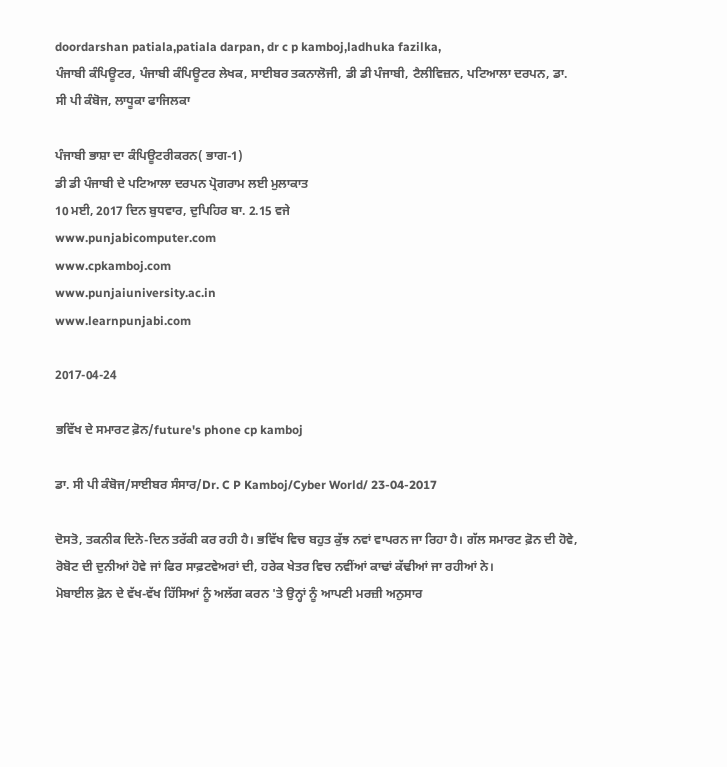doordarshan patiala,patiala darpan, dr c p kamboj,ladhuka fazilka,
ਪੰਜਾਬੀ ਕੰਪਿਊਟਰ, ਪੰਜਾਬੀ ਕੰਪਿਊਟਰ ਲੇਖਕ, ਸਾਈਬਰ ਤਕਨਾਲੋਜੀ, ਡੀ ਡੀ ਪੰਜਾਬੀ, ਟੈਲੀਵਿਜ਼ਨ, ਪਟਿਆਲਾ ਦਰਪਨ, ਡਾ. ਸੀ ਪੀ ਕੰਬੋਜ, ਲਾਧੂਕਾ ਫਾਜਿਲਕਾ

ਪੰਜਾਬੀ ਭਾਸ਼ਾ ਦਾ ਕੰਪਿਊਟਰੀਕਰਨ( ਭਾਗ-1)
ਡੀ ਡੀ ਪੰਜਾਬੀ ਦੇ ਪਟਿਆਲਾ ਦਰਪਨ ਪ੍ਰੋਗਰਾਮ ਲਈ ਮੁਲਾਕਾਤ
10 ਮਈ, 2017 ਦਿਨ ਬੁਧਵਾਰ, ਦੁਪਿਹਿਰ ਬਾ. 2.15 ਵਜੇ
www.punjabicomputer.com
www.cpkamboj.com
www.punjaiuniversity.ac.in
www.learnpunjabi.com

2017-04-24

ਭਵਿੱਖ ਦੇ ਸਮਾਰਟ ਫ਼ੋਨ/future's phone cp kamboj

ਡਾ. ਸੀ ਪੀ ਕੰਬੋਜ/ਸਾਈਬਰ ਸੰਸਾਰ/Dr. C P Kamboj/Cyber World/ 23-04-2017

ਦੋਸਤੋ, ਤਕਨੀਕ ਦਿਨੋ-ਦਿਨ ਤਰੱਕੀ ਕਰ ਰਹੀ ਹੈ। ਭਵਿੱਖ ਵਿਚ ਬਹੁਤ ਕੁੱਝ ਨਵਾਂ ਵਾਪਰਨ ਜਾ ਰਿਹਾ ਹੈ। ਗੱਲ ਸਮਾਰਟ ਫ਼ੋਨ ਦੀ ਹੋਵੇ, ਰੋਬੋਟ ਦੀ ਦੁਨੀਆਂ ਹੋਵੇ ਜਾਂ ਫਿਰ ਸਾਫ਼ਟਵੇਅਰਾਂ ਦੀ, ਹਰੇਕ ਖੇਤਰ ਵਿਚ ਨਵੀਂਆਂ ਕਾਢਾਂ ਕੱਢੀਆਂ ਜਾ ਰਹੀਆਂ ਨੇ।
ਮੋਬਾਈਲ ਫ਼ੋਨ ਦੇ ਵੱਖ-ਵੱਖ ਹਿੱਸਿਆਂ ਨੂੰ ਅਲੱਗ ਕਰਨ 'ਤੇ ਉਨ੍ਹਾਂ ਨੂੰ ਆਪਣੀ ਮਰਜ਼ੀ ਅਨੁਸਾਰ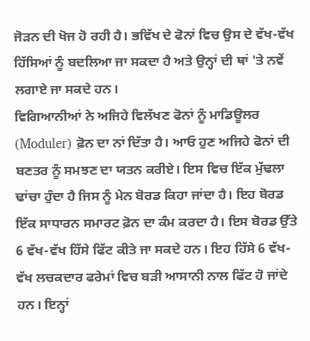ਜੋੜਨ ਦੀ ਖੋਜ ਹੋ ਰਹੀ ਹੈ। ਭਵਿੱਖ ਦੇ ਫੋਨਾਂ ਵਿਚ ਉਸ ਦੇ ਵੱਖ-ਵੱਖ ਹਿੱਸਿਆਂ ਨੂੰ ਬਦਲਿਆ ਜਾ ਸਕਦਾ ਹੈ ਅਤੇ ਉਨ੍ਹਾਂ ਦੀ ਥਾਂ 'ਤੇ ਨਵੇਂ ਲਗਾਏ ਜਾ ਸਕਦੇ ਹਨ।
ਵਿਗਿਆਨੀਆਂ ਨੇ ਅਜਿਹੇ ਵਿਲੱਖਣ ਫੋਨਾਂ ਨੂੰ ਮਾਡਿਊਲਰ (Moduler) ਫ਼ੋਨ ਦਾ ਨਾਂ ਦਿੱਤਾ ਹੈ। ਆਓ ਹੁਣ ਅਜਿਹੇ ਫੋਨਾਂ ਦੀ ਬਣਤਰ ਨੂੰ ਸਮਝਣ ਦਾ ਯਤਨ ਕਰੀਏ। ਇਸ ਵਿਚ ਇੱਕ ਮੁੱਢਲਾ ਢਾਂਚਾ ਹੁੰਦਾ ਹੈ ਜਿਸ ਨੂੰ ਮੇਨ ਬੋਰਡ ਕਿਹਾ ਜਾਂਦਾ ਹੈ। ਇਹ ਬੋਰਡ ਇੱਕ ਸਾਧਾਰਨ ਸਮਾਰਟ ਫ਼ੋਨ ਦਾ ਕੰਮ ਕਰਦਾ ਹੈ। ਇਸ ਬੋਰਡ ਉੱਤੇ 6 ਵੱਖ-ਵੱਖ ਹਿੱਸੇ ਫਿੱਟ ਕੀਤੇ ਜਾ ਸਕਦੇ ਹਨ। ਇਹ ਹਿੱਸੇ 6 ਵੱਖ-ਵੱਖ ਲਚਕਦਾਰ ਫਰੇਮਾਂ ਵਿਚ ਬੜੀ ਆਸਾਨੀ ਨਾਲ ਫਿੱਟ ਹੋ ਜਾਂਦੇ ਹਨ। ਇਨ੍ਹਾਂ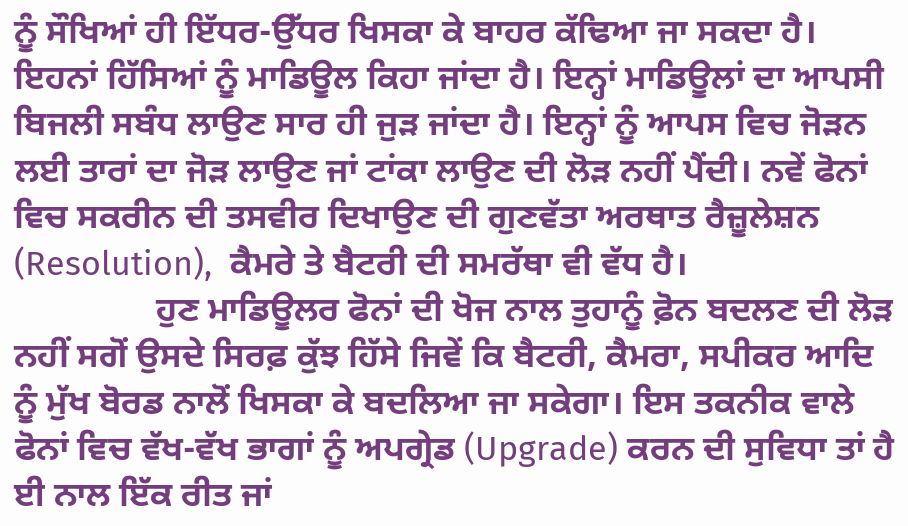ਨੂੰ ਸੌਖਿਆਂ ਹੀ ਇੱਧਰ-ਉੱਧਰ ਖਿਸਕਾ ਕੇ ਬਾਹਰ ਕੱਢਿਆ ਜਾ ਸਕਦਾ ਹੈ। ਇਹਨਾਂ ਹਿੱਸਿਆਂ ਨੂੰ ਮਾਡਿਊਲ ਕਿਹਾ ਜਾਂਦਾ ਹੈ। ਇਨ੍ਹਾਂ ਮਾਡਿਊਲਾਂ ਦਾ ਆਪਸੀ ਬਿਜਲੀ ਸਬੰਧ ਲਾਉਣ ਸਾਰ ਹੀ ਜੁੜ ਜਾਂਦਾ ਹੈ। ਇਨ੍ਹਾਂ ਨੂੰ ਆਪਸ ਵਿਚ ਜੋੜਨ ਲਈ ਤਾਰਾਂ ਦਾ ਜੋੜ ਲਾਉਣ ਜਾਂ ਟਾਂਕਾ ਲਾਉਣ ਦੀ ਲੋੜ ਨਹੀਂ ਪੈਂਦੀ। ਨਵੇਂ ਫੋਨਾਂ ਵਿਚ ਸਕਰੀਨ ਦੀ ਤਸਵੀਰ ਦਿਖਾਉਣ ਦੀ ਗੁਣਵੱਤਾ ਅਰਥਾਤ ਰੈਜ਼ੂਲੇਸ਼ਨ (Resolution),  ਕੈਮਰੇ ਤੇ ਬੈਟਰੀ ਦੀ ਸਮਰੱਥਾ ਵੀ ਵੱਧ ਹੈ।
                ਹੁਣ ਮਾਡਿਊਲਰ ਫੋਨਾਂ ਦੀ ਖੋਜ ਨਾਲ ਤੁਹਾਨੂੰ ਫ਼ੋਨ ਬਦਲਣ ਦੀ ਲੋੜ ਨਹੀਂ ਸਗੋਂ ਉਸਦੇ ਸਿਰਫ਼ ਕੁੱਝ ਹਿੱਸੇ ਜਿਵੇਂ ਕਿ ਬੈਟਰੀ, ਕੈਮਰਾ, ਸਪੀਕਰ ਆਦਿ ਨੂੰ ਮੁੱਖ ਬੋਰਡ ਨਾਲੋਂ ਖਿਸਕਾ ਕੇ ਬਦਲਿਆ ਜਾ ਸਕੇਗਾ। ਇਸ ਤਕਨੀਕ ਵਾਲੇ ਫੋਨਾਂ ਵਿਚ ਵੱਖ-ਵੱਖ ਭਾਗਾਂ ਨੂੰ ਅਪਗ੍ਰੇਡ (Upgrade) ਕਰਨ ਦੀ ਸੁਵਿਧਾ ਤਾਂ ਹੈ ਈ ਨਾਲ ਇੱਕ ਰੀਤ ਜਾਂ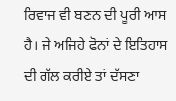ਰਿਵਾਜ ਵੀ ਬਣਨ ਦੀ ਪੂਰੀ ਆਸ ਹੈ। ਜੇ ਅਜਿਹੇ ਫੋਨਾਂ ਦੇ ਇਤਿਹਾਸ ਦੀ ਗੱਲ ਕਰੀਏ ਤਾਂ ਦੱਸਣਾ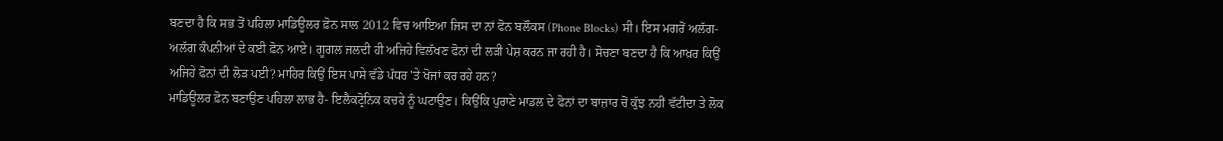ਬਣਦਾ ਹੈ ਕਿ ਸਭ ਤੋਂ ਪਹਿਲਾ ਮਾਡਿਊਲਰ ਫ਼ੋਨ ਸਾਲ 2012 ਵਿਚ ਆਇਆ ਜਿਸ ਦਾ ਨਾਂ ਫੋਨ ਬਲੌਕਸ (Phone Blocks) ਸੀ। ਇਸ ਮਗਰੋਂ ਅਲੱਗ-ਅਲੱਗ ਕੰਪਨੀਆਂ ਦੇ ਕਈ ਫ਼ੋਨ ਆਏ। ਗੂਗਲ ਜਲਦੀ ਹੀ ਅਜਿਹੇ ਵਿਲੱਖਣ ਫੋਨਾਂ ਦੀ ਲੜੀ ਪੇਸ਼ ਕਰਨ ਜਾ ਰਹੀ ਹੈ। ਸੋਚਣਾ ਬਣਦਾ ਹੈ ਕਿ ਆਖ਼ਰ ਕਿਉਂ ਅਜਿਹੇ ਫੋਨਾਂ ਦੀ ਲੋੜ ਪਈ? ਮਾਹਿਰ ਕਿਉਂ ਇਸ ਪਾਸੇ ਵੱਡੇ ਪੱਧਰ 'ਤੇ ਖੋਜਾਂ ਕਰ ਰਹੇ ਹਨ?
ਮਾਡਿਊਲਰ ਫ਼ੋਨ ਬਣਾਉਣ ਪਹਿਲਾ ਲਾਭ ਹੈ- ਇਲੈਕਟ੍ਰੋਨਿਕ ਕਚਰੇ ਨੂੰ ਘਟਾਉਣ। ਕਿਉਂਕਿ ਪੁਰਾਣੇ ਮਾਡਲ ਦੇ ਫੋਨਾਂ ਦਾ ਬਾਜ਼ਾਰ ਚੋਂ ਕੁੱਝ ਨਹੀਂ ਵੱਟੀਦਾ ਤੇ ਲੋਕ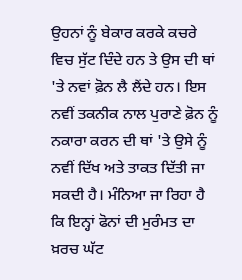ਉਹਨਾਂ ਨੂੰ ਬੇਕਾਰ ਕਰਕੇ ਕਚਰੇ ਵਿਚ ਸੁੱਟ ਦਿੰਦੇ ਹਨ ਤੇ ਉਸ ਦੀ ਥਾਂ 'ਤੇ ਨਵਾਂ ਫ਼ੋਨ ਲੈ ਲੈਂਦੇ ਹਨ। ਇਸ ਨਵੀਂ ਤਕਨੀਕ ਨਾਲ ਪੁਰਾਣੇ ਫ਼ੋਨ ਨੂੰ ਨਕਾਰਾ ਕਰਨ ਦੀ ਥਾਂ 'ਤੇ ਉਸੇ ਨੂੰ ਨਵੀਂ ਦਿੱਖ ਅਤੇ ਤਾਕਤ ਦਿੱਤੀ ਜਾ ਸਕਦੀ ਹੈ। ਮੰਨਿਆ ਜਾ ਰਿਹਾ ਹੈ ਕਿ ਇਨ੍ਹਾਂ ਫੋਨਾਂ ਦੀ ਮੁਰੰਮਤ ਦਾ ਖ਼ਰਚ ਘੱਟ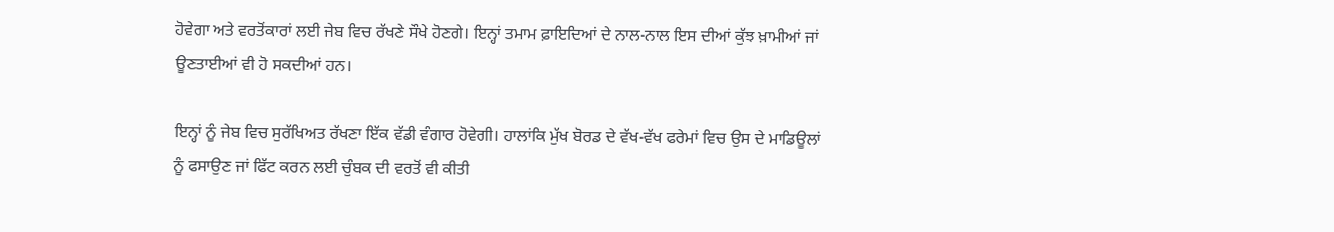ਹੋਵੇਗਾ ਅਤੇ ਵਰਤੋਂਕਾਰਾਂ ਲਈ ਜੇਬ ਵਿਚ ਰੱਖਣੇ ਸੌਖੇ ਹੋਣਗੇ। ਇਨ੍ਹਾਂ ਤਮਾਮ ਫ਼ਾਇਦਿਆਂ ਦੇ ਨਾਲ-ਨਾਲ ਇਸ ਦੀਆਂ ਕੁੱਝ ਖ਼ਾਮੀਆਂ ਜਾਂ ਊਣਤਾਈਆਂ ਵੀ ਹੋ ਸਕਦੀਆਂ ਹਨ।

ਇਨ੍ਹਾਂ ਨੂੰ ਜੇਬ ਵਿਚ ਸੁਰੱਖਿਅਤ ਰੱਖਣਾ ਇੱਕ ਵੱਡੀ ਵੰਗਾਰ ਹੋਵੇਗੀ। ਹਾਲਾਂਕਿ ਮੁੱਖ ਬੋਰਡ ਦੇ ਵੱਖ-ਵੱਖ ਫਰੇਮਾਂ ਵਿਚ ਉਸ ਦੇ ਮਾਡਿਊਲਾਂ ਨੂੰ ਫਸਾਉਣ ਜਾਂ ਫਿੱਟ ਕਰਨ ਲਈ ਚੁੰਬਕ ਦੀ ਵਰਤੋਂ ਵੀ ਕੀਤੀ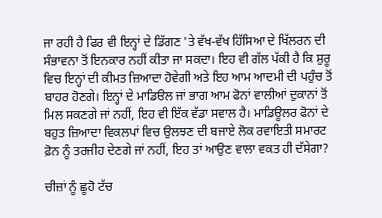ਜਾ ਰਹੀ ਹੈ ਫਿਰ ਵੀ ਇਨ੍ਹਾਂ ਦੇ ਡਿੱਗਣ 'ਤੇ ਵੱਖ-ਵੱਖ ਹਿੱਸਿਆ ਦੇ ਖਿੱਲਰਨ ਦੀ ਸੰਭਾਵਨਾ ਤੋਂ ਇਨਕਾਰ ਨਹੀਂ ਕੀਤਾ ਜਾ ਸਕਦਾ। ਇਹ ਵੀ ਗੱਲ ਪੱਕੀ ਹੈ ਕਿ ਸ਼ੁਰੂ ਵਿਚ ਇਨ੍ਹਾਂ ਦੀ ਕੀਮਤ ਜ਼ਿਆਦਾ ਹੋਵੇਗੀ ਅਤੇ ਇਹ ਆਮ ਆਦਮੀ ਦੀ ਪਹੁੰਚ ਤੋਂ ਬਾਹਰ ਹੋਣਗੇ। ਇਨ੍ਹਾਂ ਦੇ ਮਾਡਿੳਲ ਜਾਂ ਭਾਗ ਆਮ ਫੋਨਾਂ ਵਾਲੀਆਂ ਦੁਕਾਨਾਂ ਤੋਂ ਮਿਲ ਸਕਣਗੇ ਜਾਂ ਨਹੀਂ, ਇਹ ਵੀ ਇੱਕ ਵੱਡਾ ਸਵਾਲ ਹੈ। ਮਾਡਿਊਲਰ ਫੋਨਾਂ ਦੇ ਬਹੁਤ ਜ਼ਿਆਦਾ ਵਿਕਲਪਾਂ ਵਿਚ ਉਲਝਣ ਦੀ ਬਜਾਏ ਲੋਕ ਰਵਾਇਤੀ ਸਮਾਰਟ ਫ਼ੋਨ ਨੂੰ ਤਰਜੀਹ ਦੇਣਗੇ ਜਾਂ ਨਹੀਂ, ਇਹ ਤਾਂ ਆਉਣ ਵਾਲਾ ਵਕਤ ਹੀ ਦੱਸੇਗਾ?

ਚੀਜ਼ਾਂ ਨੂੰ ਛੂਹੋ ਟੱਚ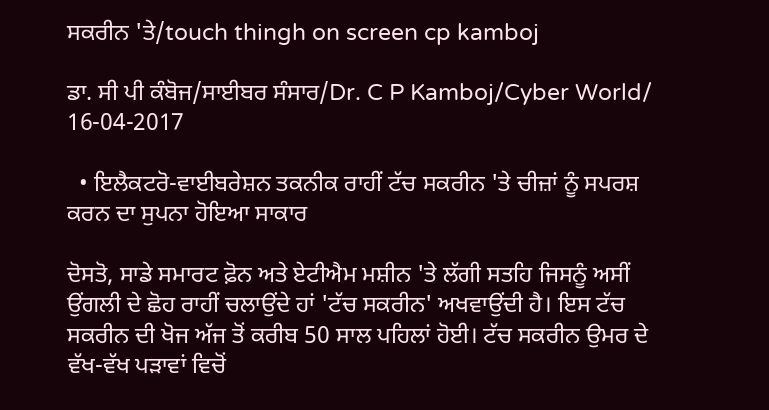ਸਕਰੀਨ 'ਤੇ/touch thingh on screen cp kamboj

ਡਾ. ਸੀ ਪੀ ਕੰਬੋਜ/ਸਾਈਬਰ ਸੰਸਾਰ/Dr. C P Kamboj/Cyber World/ 16-04-2017

  • ਇਲੈਕਟਰੋ-ਵਾਈਬਰੇਸ਼ਨ ਤਕਨੀਕ ਰਾਹੀਂ ਟੱਚ ਸਕਰੀਨ 'ਤੇ ਚੀਜ਼ਾਂ ਨੂੰ ਸਪਰਸ਼ ਕਰਨ ਦਾ ਸੁਪਨਾ ਹੋਇਆ ਸਾਕਾਰ

ਦੋਸਤੋ, ਸਾਡੇ ਸਮਾਰਟ ਫ਼ੋਨ ਅਤੇ ਏਟੀਐਮ ਮਸ਼ੀਨ 'ਤੇ ਲੱਗੀ ਸਤਹਿ ਜਿਸਨੂੰ ਅਸੀਂ ਉਂਗਲੀ ਦੇ ਛੋਹ ਰਾਹੀਂ ਚਲਾਉਂਦੇ ਹਾਂ 'ਟੱਚ ਸਕਰੀਨ' ਅਖਵਾਉਂਦੀ ਹੈ। ਇਸ ਟੱਚ ਸਕਰੀਨ ਦੀ ਖੋਜ ਅੱਜ ਤੋਂ ਕਰੀਬ 50 ਸਾਲ ਪਹਿਲਾਂ ਹੋਈ। ਟੱਚ ਸਕਰੀਨ ਉਮਰ ਦੇ ਵੱਖ-ਵੱਖ ਪੜਾਵਾਂ ਵਿਚੋਂ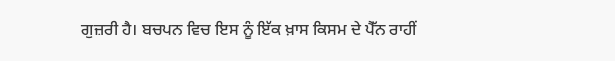ਗੁਜ਼ਰੀ ਹੈ। ਬਚਪਨ ਵਿਚ ਇਸ ਨੂੰ ਇੱਕ ਖ਼ਾਸ ਕਿਸਮ ਦੇ ਪੈੱਨ ਰਾਹੀਂ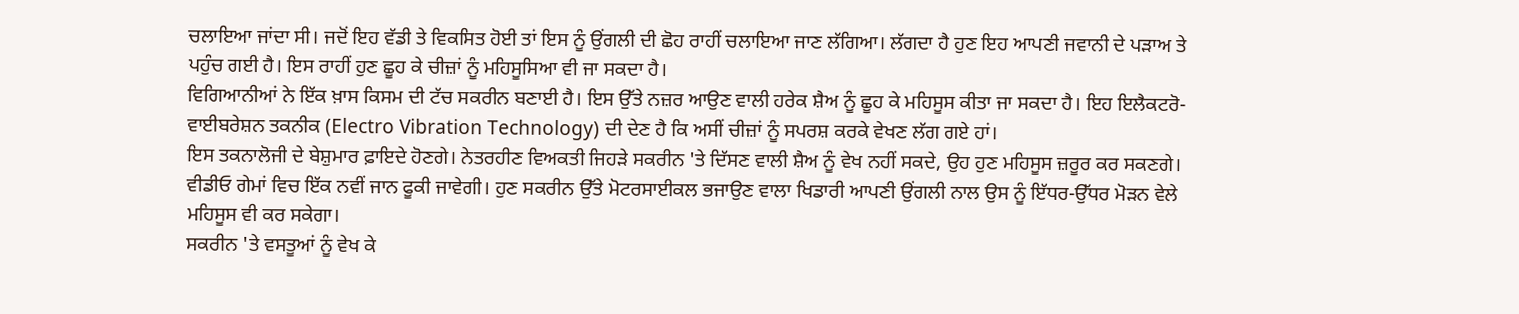ਚਲਾਇਆ ਜਾਂਦਾ ਸੀ। ਜਦੋਂ ਇਹ ਵੱਡੀ ਤੇ ਵਿਕਸਿਤ ਹੋਈ ਤਾਂ ਇਸ ਨੂੰ ਉਂਗਲੀ ਦੀ ਛੋਹ ਰਾਹੀਂ ਚਲਾਇਆ ਜਾਣ ਲੱਗਿਆ। ਲੱਗਦਾ ਹੈ ਹੁਣ ਇਹ ਆਪਣੀ ਜਵਾਨੀ ਦੇ ਪੜਾਅ ਤੇ ਪਹੁੰਚ ਗਈ ਹੈ। ਇਸ ਰਾਹੀਂ ਹੁਣ ਛੂਹ ਕੇ ਚੀਜ਼ਾਂ ਨੂੰ ਮਹਿਸੂਸਿਆ ਵੀ ਜਾ ਸਕਦਾ ਹੈ।
ਵਿਗਿਆਨੀਆਂ ਨੇ ਇੱਕ ਖ਼ਾਸ ਕਿਸਮ ਦੀ ਟੱਚ ਸਕਰੀਨ ਬਣਾਈ ਹੈ। ਇਸ ਉੱਤੇ ਨਜ਼ਰ ਆਉਣ ਵਾਲੀ ਹਰੇਕ ਸ਼ੈਅ ਨੂੰ ਛੂਹ ਕੇ ਮਹਿਸੂਸ ਕੀਤਾ ਜਾ ਸਕਦਾ ਹੈ। ਇਹ ਇਲੈਕਟਰੋ-ਵਾਈਬਰੇਸ਼ਨ ਤਕਨੀਕ (Electro Vibration Technology) ਦੀ ਦੇਣ ਹੈ ਕਿ ਅਸੀਂ ਚੀਜ਼ਾਂ ਨੂੰ ਸਪਰਸ਼ ਕਰਕੇ ਵੇਖਣ ਲੱਗ ਗਏ ਹਾਂ।
ਇਸ ਤਕਨਾਲੋਜੀ ਦੇ ਬੇਸ਼ੁਮਾਰ ਫ਼ਾਇਦੇ ਹੋਣਗੇ। ਨੇਤਰਹੀਣ ਵਿਅਕਤੀ ਜਿਹੜੇ ਸਕਰੀਨ 'ਤੇ ਦਿੱਸਣ ਵਾਲੀ ਸ਼ੈਅ ਨੂੰ ਵੇਖ ਨਹੀਂ ਸਕਦੇ, ਉਹ ਹੁਣ ਮਹਿਸੂਸ ਜ਼ਰੂਰ ਕਰ ਸਕਣਗੇ। ਵੀਡੀਓ ਗੇਮਾਂ ਵਿਚ ਇੱਕ ਨਵੀਂ ਜਾਨ ਫੂਕੀ ਜਾਵੇਗੀ। ਹੁਣ ਸਕਰੀਨ ਉੱਤੇ ਮੋਟਰਸਾਈਕਲ ਭਜਾਉਣ ਵਾਲਾ ਖਿਡਾਰੀ ਆਪਣੀ ਉਂਗਲੀ ਨਾਲ ਉਸ ਨੂੰ ਇੱਧਰ-ਉੱਧਰ ਮੋੜਨ ਵੇਲੇ ਮਹਿਸੂਸ ਵੀ ਕਰ ਸਕੇਗਾ।
ਸਕਰੀਨ 'ਤੇ ਵਸਤੂਆਂ ਨੂੰ ਵੇਖ ਕੇ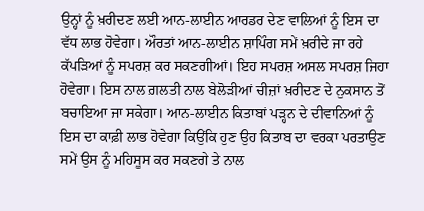ਉਨ੍ਹਾਂ ਨੂੰ ਖ਼ਰੀਦਣ ਲਈ ਆਨ-ਲਾਈਨ ਆਰਡਰ ਦੇਣ ਵਾਲਿਆਂ ਨੂੰ ਇਸ ਦਾ ਵੱਧ ਲਾਭ ਹੋਵੇਗਾ। ਔਰਤਾਂ ਆਨ-ਲਾਈਨ ਸ਼ਾਪਿੰਗ ਸਮੇਂ ਖ਼ਰੀਦੇ ਜਾ ਰਹੇ ਕੱਪੜਿਆਂ ਨੂੰ ਸਪਰਸ਼ ਕਰ ਸਕਣਗੀਆਂ। ਇਹ ਸਪਰਸ਼ ਅਸਲ ਸਪਰਸ਼ ਜਿਹਾ ਹੋਵੇਗਾ। ਇਸ ਨਾਲ ਗ਼ਲਤੀ ਨਾਲ ਬੇਲੋੜੀਆਂ ਚੀਜ਼ਾਂ ਖ਼ਰੀਦਣ ਦੇ ਨੁਕਸਾਨ ਤੋਂ ਬਚਾਇਆ ਜਾ ਸਕੇਗਾ। ਆਨ-ਲਾਈਨ ਕਿਤਾਬਾਂ ਪੜ੍ਹਨ ਦੇ ਦੀਵਾਨਿਆਂ ਨੂੰ ਇਸ ਦਾ ਕਾਫ਼ੀ ਲਾਭ ਹੋਵੇਗਾ ਕਿਉਂਕਿ ਹੁਣ ਉਹ ਕਿਤਾਬ ਦਾ ਵਰਕਾ ਪਰਤਾਉਣ ਸਮੇਂ ਉਸ ਨੂੰ ਮਹਿਸੂਸ ਕਰ ਸਕਣਗੇ ਤੇ ਨਾਲ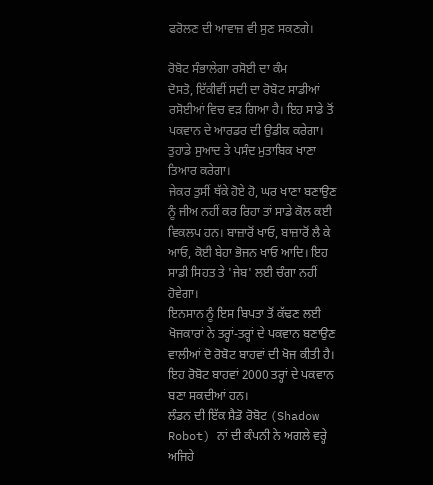ਫਰੋਲਣ ਦੀ ਆਵਾਜ਼ ਵੀ ਸੁਣ ਸਕਣਗੇ।

ਰੋਬੋਟ ਸੰਭਾਲੇਗਾ ਰਸੋਈ ਦਾ ਕੰਮ
ਦੋਸਤੋ, ਇੱਕੀਵੀਂ ਸਦੀ ਦਾ ਰੋਬੋਟ ਸਾਡੀਆਂ ਰਸੋਈਆਂ ਵਿਚ ਵੜ ਗਿਆ ਹੈ। ਇਹ ਸਾਡੇ ਤੋਂ ਪਕਵਾਨ ਦੇ ਆਰਡਰ ਦੀ ਉਡੀਕ ਕਰੇਗਾ। ਤੁਹਾਡੇ ਸੁਆਦ ਤੇ ਪਸੰਦ ਮੁਤਾਬਿਕ ਖਾਣਾ ਤਿਆਰ ਕਰੇਗਾ।
ਜੇਕਰ ਤੁਸੀਂ ਥੱਕੇ ਹੋਏ ਹੋ, ਘਰ ਖਾਣਾ ਬਣਾਉਣ ਨੂੰ ਜੀਅ ਨਹੀਂ ਕਰ ਰਿਹਾ ਤਾਂ ਸਾਡੇ ਕੋਲ ਕਈ ਵਿਕਲਪ ਹਨ। ਬਾਜ਼ਾਰੋਂ ਖਾਓ, ਬਾਜ਼ਾਰੋਂ ਲੈ ਕੇ ਆਓ, ਕੋਈ ਬੇਹਾ ਭੋਜਨ ਖਾਓ ਆਦਿ। ਇਹ ਸਾਡੀ ਸਿਹਤ ਤੇ 'ਜੇਬ' ਲਈ ਚੰਗਾ ਨਹੀਂ ਹੋਵੇਗਾ।
ਇਨਸਾਨ ਨੂੰ ਇਸ ਬਿਪਤਾ ਤੋਂ ਕੱਢਣ ਲਈ ਖੋਜਕਾਰਾਂ ਨੇ ਤਰ੍ਹਾਂ-ਤਰ੍ਹਾਂ ਦੇ ਪਕਵਾਨ ਬਣਾਉਣ ਵਾਲੀਆਂ ਦੋ ਰੋਬੋਟ ਬਾਹਵਾਂ ਦੀ ਖੋਜ ਕੀਤੀ ਹੈ। ਇਹ ਰੋਬੋਟ ਬਾਹਵਾਂ 2000 ਤਰ੍ਹਾਂ ਦੇ ਪਕਵਾਨ ਬਣਾ ਸਕਦੀਆਂ ਹਨ।
ਲੰਡਨ ਦੀ ਇੱਕ ਸ਼ੈਡੋ ਰੋਬੋਟ (Shadow Robot) ਨਾਂ ਦੀ ਕੰਪਨੀ ਨੇ ਅਗਲੇ ਵਰ੍ਹੇ ਅਜਿਹੇ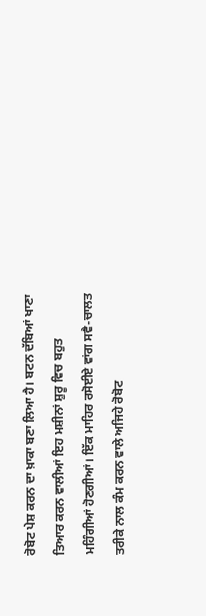ਰੋਬੋਟ ਪੇਸ਼ ਕਰਨ ਦਾ ਖ਼ਾਕਾ ਬਣਾ ਲਿਆ ਹੈ। ਬਟਨ ਦੱਬਿਆਂ ਖਾਣਾ ਤਿਆਰ ਕਰਨ ਵਾਲੀਆਂ ਇਹ ਮਸ਼ੀਨਾਂ ਸ਼ੁਰੂ ਵਿਚ ਬਹੁਤ ਮਹਿੰਗੀਆਂ ਹੋਣਗੀਆਂ। ਇੱਕ ਮਾਹਿਰ ਰਸੋਈਏ ਵਾਂਗ ਸਵੈ-ਚਾਲਤ ਤਰੀਕੇ ਨਾਲ ਕੰਮ ਕਰਨ ਵਾਲੇ ਅਜਿਹੇ ਰੋਬੋਟ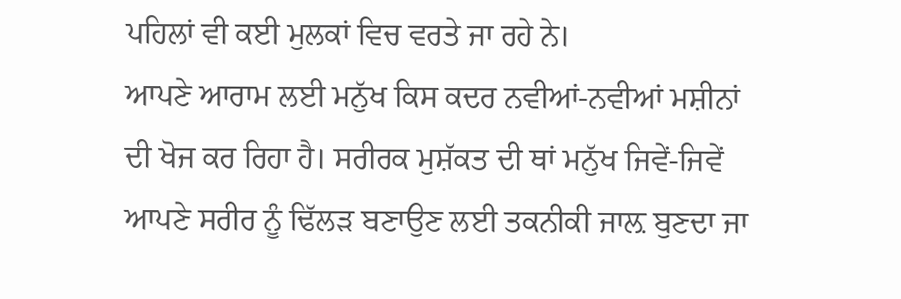ਪਹਿਲਾਂ ਵੀ ਕਈ ਮੁਲਕਾਂ ਵਿਚ ਵਰਤੇ ਜਾ ਰਹੇ ਨੇ।
ਆਪਣੇ ਆਰਾਮ ਲਈ ਮਨੁੱਖ ਕਿਸ ਕਦਰ ਨਵੀਆਂ-ਨਵੀਆਂ ਮਸ਼ੀਨਾਂ ਦੀ ਖੋਜ ਕਰ ਰਿਹਾ ਹੈ। ਸਰੀਰਕ ਮੁਸ਼ੱਕਤ ਦੀ ਥਾਂ ਮਨੁੱਖ ਜਿਵੇਂ-ਜਿਵੇਂ ਆਪਣੇ ਸਰੀਰ ਨੂੰ ਢਿੱਲੜ ਬਣਾਉਣ ਲਈ ਤਕਨੀਕੀ ਜਾਲ਼ ਬੁਣਦਾ ਜਾ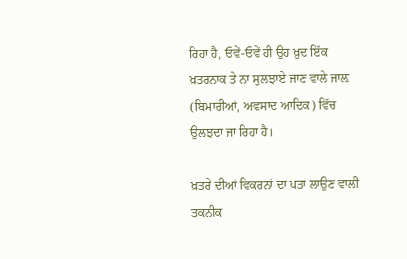ਰਿਹਾ ਹੈ, ਓਵੇਂ-ਓਵੇਂ ਹੀ ਉਹ ਖ਼ੁਦ ਇੱਕ ਖ਼ਤਰਨਾਕ ਤੇ ਨਾ ਸੁਲਝਾਏ ਜਾਣ ਵਾਲੇ ਜਾਲ਼ (ਬਿਮਾਰੀਆਂ, ਅਵਸਾਦ ਆਦਿਕ) ਵਿੱਚ ਉਲਝਦਾ ਜਾ ਰਿਹਾ ਹੈ।

ਖ਼ਤਰੇ ਦੀਆਂ ਵਿਕਰਨਾਂ ਦਾ ਪਤਾ ਲਾਉਣ ਵਾਲੀ ਤਕਨੀਕ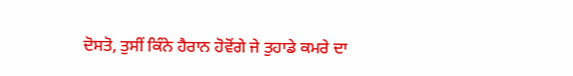ਦੋਸਤੋ, ਤੁਸੀਂ ਕਿੰਨੇ ਹੈਰਾਨ ਹੋਵੋਂਗੇ ਜੇ ਤੁਹਾਡੇ ਕਮਰੇ ਦਾ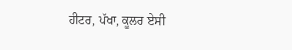ਹੀਟਰ, ਪੱਖਾ, ਕੂਲਰ ਏਸੀ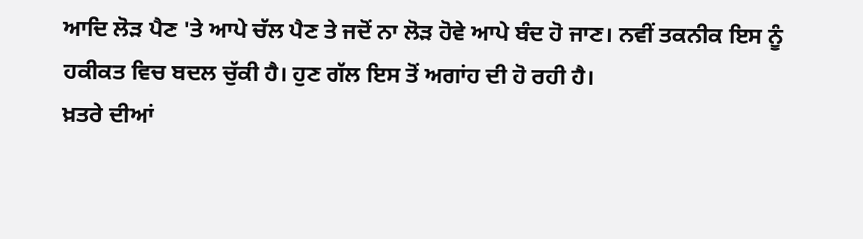ਆਦਿ ਲੋੜ ਪੈਣ 'ਤੇ ਆਪੇ ਚੱਲ ਪੈਣ ਤੇ ਜਦੋਂ ਨਾ ਲੋੜ ਹੋਵੇ ਆਪੇ ਬੰਦ ਹੋ ਜਾਣ। ਨਵੀਂ ਤਕਨੀਕ ਇਸ ਨੂੰ ਹਕੀਕਤ ਵਿਚ ਬਦਲ ਚੁੱਕੀ ਹੈ। ਹੁਣ ਗੱਲ ਇਸ ਤੋਂ ਅਗਾਂਹ ਦੀ ਹੋ ਰਹੀ ਹੈ।
ਖ਼ਤਰੇ ਦੀਆਂ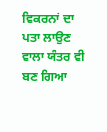ਵਿਕਰਨਾਂ ਦਾ ਪਤਾ ਲਾਉਣ ਵਾਲਾ ਯੰਤਰ ਵੀ ਬਣ ਗਿਆ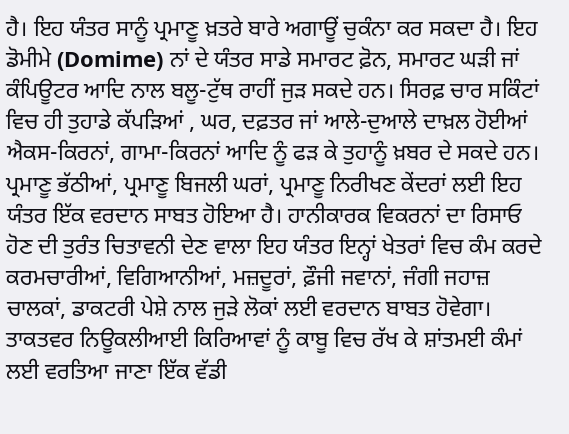ਹੈ। ਇਹ ਯੰਤਰ ਸਾਨੂੰ ਪ੍ਰਮਾਣੂ ਖ਼ਤਰੇ ਬਾਰੇ ਅਗਾਊਂ ਚੁਕੰਨਾ ਕਰ ਸਕਦਾ ਹੈ। ਇਹ ਡੋਮੀਮੇ (Domime) ਨਾਂ ਦੇ ਯੰਤਰ ਸਾਡੇ ਸਮਾਰਟ ਫ਼ੋਨ, ਸਮਾਰਟ ਘੜੀ ਜਾਂ ਕੰਪਿਊਟਰ ਆਦਿ ਨਾਲ ਬਲੂ-ਟੁੱਥ ਰਾਹੀਂ ਜੁੜ ਸਕਦੇ ਹਨ। ਸਿਰਫ਼ ਚਾਰ ਸਕਿੰਟਾਂ ਵਿਚ ਹੀ ਤੁਹਾਡੇ ਕੱਪੜਿਆਂ , ਘਰ, ਦਫ਼ਤਰ ਜਾਂ ਆਲੇ-ਦੁਆਲੇ ਦਾਖ਼ਲ ਹੋਈਆਂ ਐਕਸ-ਕਿਰਨਾਂ, ਗਾਮਾ-ਕਿਰਨਾਂ ਆਦਿ ਨੂੰ ਫੜ ਕੇ ਤੁਹਾਨੂੰ ਖ਼ਬਰ ਦੇ ਸਕਦੇ ਹਨ।
ਪ੍ਰਮਾਣੂ ਭੱਠੀਆਂ, ਪ੍ਰਮਾਣੂ ਬਿਜਲੀ ਘਰਾਂ, ਪ੍ਰਮਾਣੂ ਨਿਰੀਖਣ ਕੇਂਦਰਾਂ ਲਈ ਇਹ ਯੰਤਰ ਇੱਕ ਵਰਦਾਨ ਸਾਬਤ ਹੋਇਆ ਹੈ। ਹਾਨੀਕਾਰਕ ਵਿਕਰਨਾਂ ਦਾ ਰਿਸਾਓ ਹੋਣ ਦੀ ਤੁਰੰਤ ਚਿਤਾਵਨੀ ਦੇਣ ਵਾਲਾ ਇਹ ਯੰਤਰ ਇਨ੍ਹਾਂ ਖੇਤਰਾਂ ਵਿਚ ਕੰਮ ਕਰਦੇ ਕਰਮਚਾਰੀਆਂ, ਵਿਗਿਆਨੀਆਂ, ਮਜ਼ਦੂਰਾਂ, ਫ਼ੌਜੀ ਜਵਾਨਾਂ, ਜੰਗੀ ਜਹਾਜ਼ ਚਾਲਕਾਂ, ਡਾਕਟਰੀ ਪੇਸ਼ੇ ਨਾਲ ਜੁੜੇ ਲੋਕਾਂ ਲਈ ਵਰਦਾਨ ਬਾਬਤ ਹੋਵੇਗਾ।
ਤਾਕਤਵਰ ਨਿਊਕਲੀਆਈ ਕਿਰਿਆਵਾਂ ਨੂੰ ਕਾਬੂ ਵਿਚ ਰੱਖ ਕੇ ਸ਼ਾਂਤਮਈ ਕੰਮਾਂ ਲਈ ਵਰਤਿਆ ਜਾਣਾ ਇੱਕ ਵੱਡੀ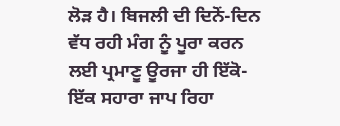ਲੋੜ ਹੈ। ਬਿਜਲੀ ਦੀ ਦਿਨੋਂ-ਦਿਨ ਵੱਧ ਰਹੀ ਮੰਗ ਨੂੰ ਪੂਰਾ ਕਰਨ ਲਈ ਪ੍ਰਮਾਣੂ ਊਰਜਾ ਹੀ ਇੱਕੋ-ਇੱਕ ਸਹਾਰਾ ਜਾਪ ਰਿਹਾ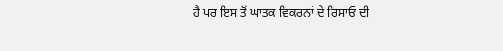ਹੈ ਪਰ ਇਸ ਤੋਂ ਘਾਤਕ ਵਿਕਰਨਾਂ ਦੇ ਰਿਸਾਓ ਦੀ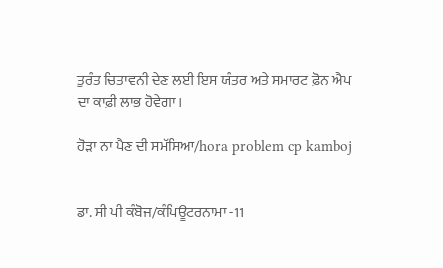ਤੁਰੰਤ ਚਿਤਾਵਨੀ ਦੇਣ ਲਈ ਇਸ ਯੰਤਰ ਅਤੇ ਸਮਾਰਟ ਫ਼ੋਨ ਐਪ ਦਾ ਕਾਫ਼ੀ ਲਾਭ ਹੋਵੇਗਾ।

ਹੋੜਾ ਨਾ ਪੈਣ ਦੀ ਸਮੱਸਿਆ/hora problem cp kamboj


ਡਾ. ਸੀ ਪੀ ਕੰਬੋਜ/ਕੰਪਿਊਟਰਨਾਮਾ -11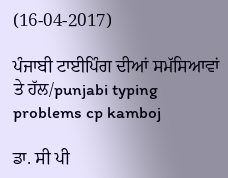(16-04-2017)

ਪੰਜਾਬੀ ਟਾਈਪਿੰਗ ਦੀਆਂ ਸਮੱਸਿਆਵਾਂ ਤੇ ਹੱਲ/punjabi typing problems cp kamboj

ਡਾ. ਸੀ ਪੀ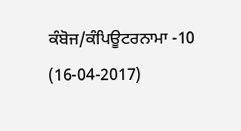ਕੰਬੋਜ/ਕੰਪਿਊਟਰਨਾਮਾ -10 (16-04-2017)